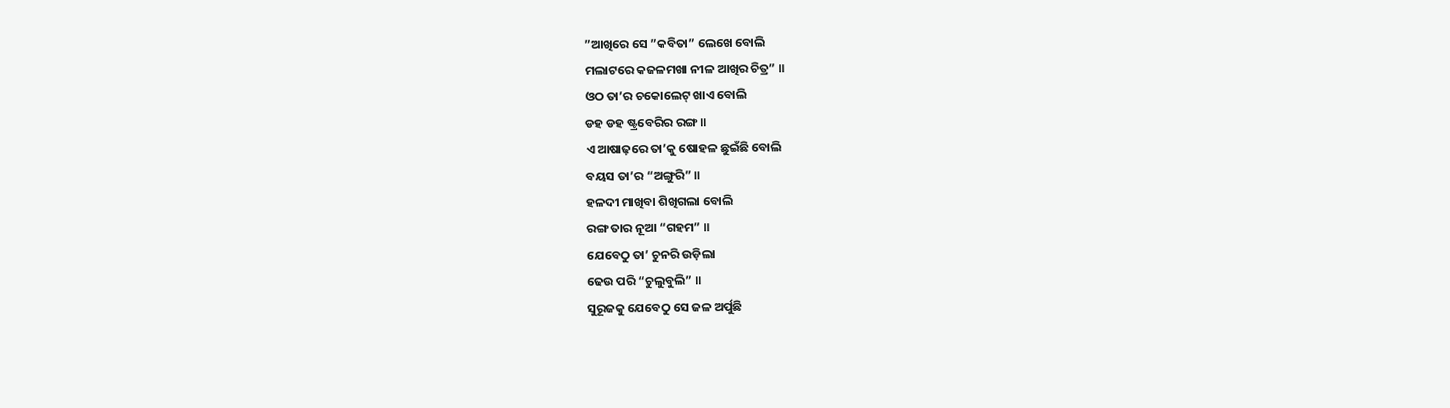”ଆଖିରେ ସେ ”କବିତା” ଲେଖେ ବୋଲି
ମଲାଟରେ କଜଳମଖା ନୀଳ ଆଖିର ଚିତ୍ର” ॥
ଓଠ ତା’ର ଚକୋଲେଟ୍ ଖାଏ ବୋଲି
ଡହ ଡହ ଷ୍ଟ୍ରବେରିର ରଙ୍ଗ ॥
ଏ ଆଷାଢ଼ରେ ତା’କୁ ଷୋହଳ ଛୁଇଁଛି ବୋଲି
ବୟସ ତା’ର “ଅଙ୍ଗୁରି” ॥
ହଳଦୀ ମାଖିବା ଶିଖିଗଲା ବୋଲି
ରଙ୍ଗ ତାର ନୂଆ “ଗହମ” ॥
ଯେବେଠୁ ତା’ ଚୁନରି ଉଡ଼ିଲା
ଢେଉ ପରି “ଚୁଲୁବୁଲି” ॥
ସୁରୂଜକୁ ଯେବେଠୁ ସେ ଜଳ ଅର୍ପୁଛି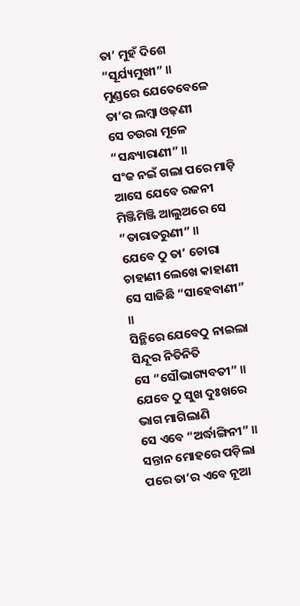ତା’ ମୁହଁ ଦିଶେ “ସୂର୍ଯ୍ୟମୁଖୀ” ॥
ମୁଣ୍ଡରେ ଯେତେବେଳେ ତା’ର ଲମ୍ବା ଓଢ଼ଣୀ
ସେ ଚଉରା ମୂଳେ “ସନ୍ଧ୍ୟାରାଣୀ” ॥
ସଂଜ ନଇଁ ଗଲା ପରେ ମାଡ଼ି ଆସେ ଯେବେ ରଜନୀ
ମିଞ୍ଜିମିଞ୍ଜି ଆଲୁଅରେ ସେ “ତାରାତରୁଣୀ” ॥
ଯେବେ ଠୁ ତା’ ଚୋରା ଚାହାଣୀ ଲେଖେ କାହାଣୀ
ସେ ସାଜିଛି “ସାହେବାଣୀ” ॥
ସିନ୍ଥିରେ ଯେବେଠୁ ନାଇଲା ସିନ୍ଦୂର ନିତିନିତି
ସେ “ସୌଭାଗ୍ୟବତୀ” ॥
ଯେବେ ଠୁ ସୁଖ ଦୁଃଖରେ ଭାଗ ମାଗିଲାଣି
ସେ ଏବେ “ଅର୍ଦ୍ଧାଙ୍ଗିନୀ” ॥
ସନ୍ତାନ ମୋହରେ ପଡ଼ିଲା ପରେ ତା’ର ଏବେ ନୂଆ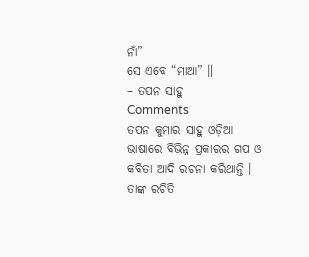ନାଁ”
ସେ ଏବେ “ମାଆ” ॥
– ତପନ ସାହୁ
Comments
ତପନ କୁମାର ସାହୁ ଓଡ଼ିଆ ଭାଷାରେ ବିଭିନ୍ନ ପ୍ରକାରର ଗପ ଓ କବିତା ଆଦି ରଚନା କରିଥାନ୍ତି । ତାଙ୍କ ରଚିତି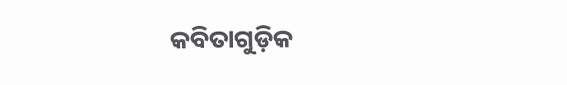କବିତାଗୁଡ଼ିକ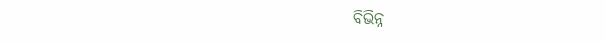ବିଭିନ୍ନ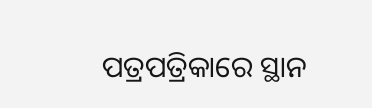ପତ୍ରପତ୍ରିକାରେ ସ୍ଥାନ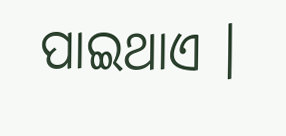ପାଇଥାଏ ।